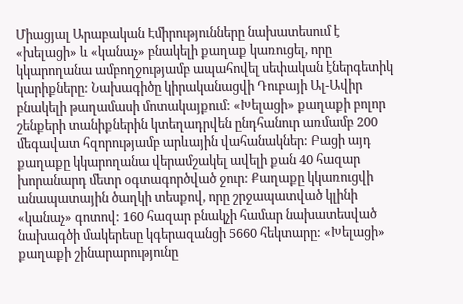Միացյալ Արաբական Էմիրությունները նախատեսում է «խելացի» և «կանաչ» բնակելի քաղաք կառուցել, որը կկարողանա ամբողջությամբ ապահովել սեփական էներգետիկ կարիքները: Նախագիծը կիրականացվի Դուբայի Ալ-Ավիր բնակելի թաղամասի մոտակայքում: «Խելացի» քաղաքի բոլոր շենքերի տանիքներին կտեղադրվեն ընդհանուր առմամբ 200 մեգավատ հզորությամբ արևային վահանակներ: Բացի այդ քաղաքը կկարողանա վերամշակել ավելի քան 40 հազար խորանարդ մետր օգտագործված ջուր: Քաղաքը կկառուցվի անապատային ծաղկի տեսքով, որը շրջապատված կլինի «կանաչ» գոտով: 160 հազար բնակչի համար նախատեսված նախագծի մակերեսը կգերազանցի 5660 հեկտարը: «Խելացի» քաղաքի շինարարությունը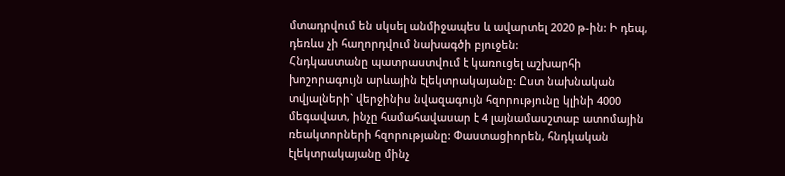մտադրվում են սկսել անմիջապես և ավարտել 2020 թ-ին: Ի դեպ, դեռևս չի հաղորդվում նախագծի բյուջեն:
Հնդկաստանը պատրաստվում է կառուցել աշխարհի խոշորագույն արևային էլեկտրակայանը: Ըստ նախնական տվյալների` վերջինիս նվազագույն հզորությունը կլինի 4000 մեգավատ, ինչը համահավասար է 4 լայնամասշտաբ ատոմային ռեակտորների հզորությանը: Փաստացիորեն, հնդկական էլեկտրակայանը մինչ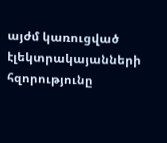այժմ կառուցված էլեկտրակայանների հզորությունը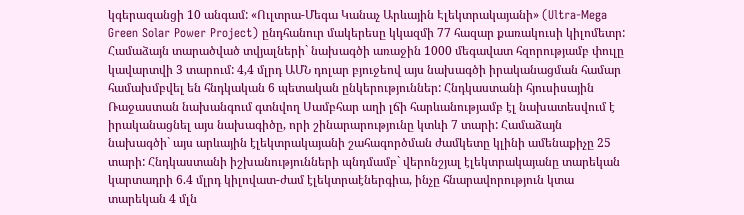կգերազանցի 10 անգամ: «Ուլտրա-Մեգա Կանաչ Արևային Էլեկտրակայանի» (Ultra-Mega Green Solar Power Project) ընդհանուր մակերեսը կկազմի 77 հազար քառակուսի կիլոմետր: Համաձայն տարածված տվյալների` նախագծի առաջին 1000 մեգավատ հզորությամբ փուլը կավարտվի 3 տարում: 4,4 մլրդ ԱՄՆ դոլար բյուջեով այս նախագծի իրականացման համար համախմբվել են հնդկական 6 պետական ընկերություններ: Հնդկաստանի հյուսիսային Ռաջաստան նախանգում գտնվող Սամբհար աղի լճի հարևանությամբ էլ նախատեսվում է իրականացնել այս նախագիծը, որի շինարարությունը կտևի 7 տարի: Համաձայն նախագծի` այս արևային էլեկտրակայանի շահագործման ժամկետը կլինի ամենաքիչը 25 տարի: Հնդկաստանի իշխանությունների պնդմամբ` վերոնշյալ էլեկտրակայանը տարեկան կարտադրի 6.4 մլրդ կիլովատ-ժամ էլեկտրաէներգիա, ինչը հնարավորություն կտա տարեկան 4 մլն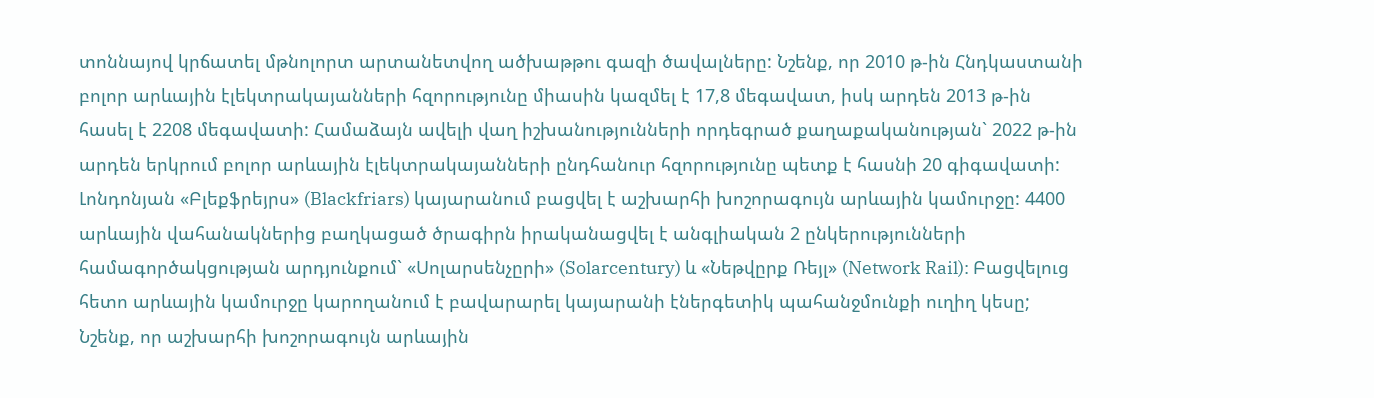տոննայով կրճատել մթնոլորտ արտանետվող ածխաթթու գազի ծավալները: Նշենք, որ 2010 թ-ին Հնդկաստանի բոլոր արևային էլեկտրակայանների հզորությունը միասին կազմել է 17,8 մեգավատ, իսկ արդեն 2013 թ-ին հասել է 2208 մեգավատի: Համաձայն ավելի վաղ իշխանությունների որդեգրած քաղաքականության` 2022 թ-ին արդեն երկրում բոլոր արևային էլեկտրակայանների ընդհանուր հզորությունը պետք է հասնի 20 գիգավատի:
Լոնդոնյան «Բլեքֆրեյրս» (Blackfriars) կայարանում բացվել է աշխարհի խոշորագույն արևային կամուրջը: 4400 արևային վահանակներից բաղկացած ծրագիրն իրականացվել է անգլիական 2 ընկերությունների համագործակցության արդյունքում` «Սոլարսենչըրի» (Solarcentury) և «Նեթվըրք Ռեյլ» (Network Rail): Բացվելուց հետո արևային կամուրջը կարողանում է բավարարել կայարանի էներգետիկ պահանջմունքի ուղիղ կեսը; Նշենք, որ աշխարհի խոշորագույն արևային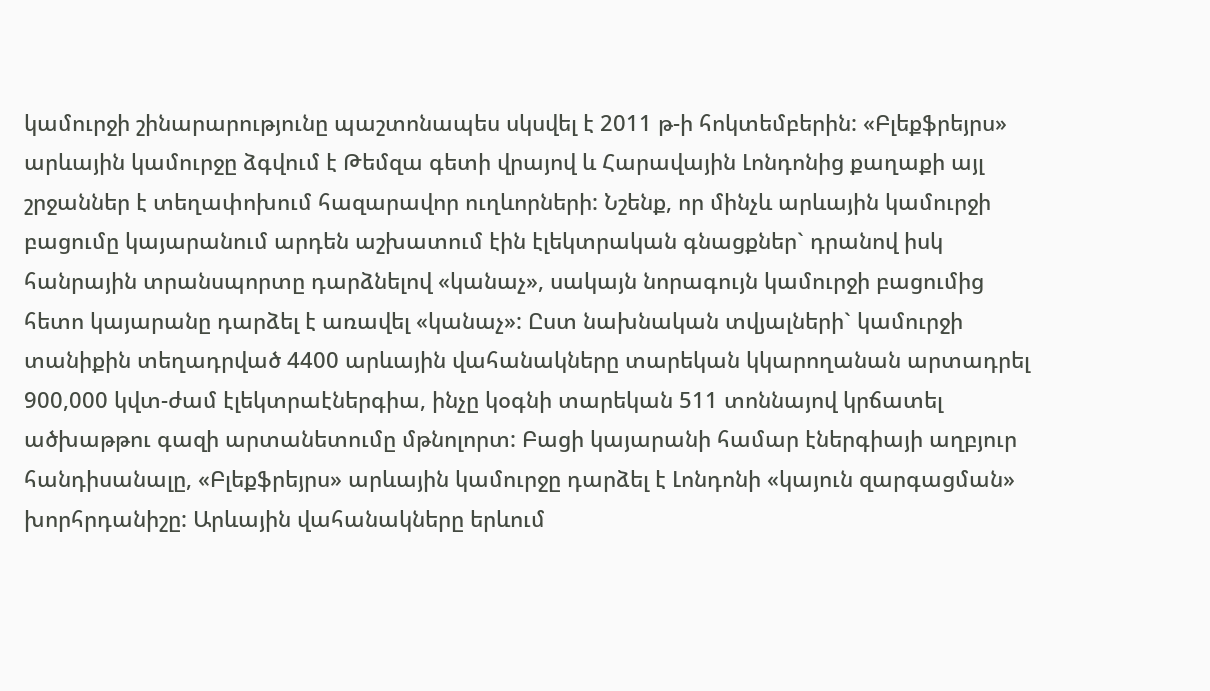կամուրջի շինարարությունը պաշտոնապես սկսվել է 2011 թ-ի հոկտեմբերին: «Բլեքֆրեյրս» արևային կամուրջը ձգվում է Թեմզա գետի վրայով և Հարավային Լոնդոնից քաղաքի այլ շրջաններ է տեղափոխում հազարավոր ուղևորների: Նշենք, որ մինչև արևային կամուրջի բացումը կայարանում արդեն աշխատում էին էլեկտրական գնացքներ` դրանով իսկ հանրային տրանսպորտը դարձնելով «կանաչ», սակայն նորագույն կամուրջի բացումից հետո կայարանը դարձել է առավել «կանաչ»: Ըստ նախնական տվյալների` կամուրջի տանիքին տեղադրված 4400 արևային վահանակները տարեկան կկարողանան արտադրել 900,000 կվտ-ժամ էլեկտրաէներգիա, ինչը կօգնի տարեկան 511 տոննայով կրճատել ածխաթթու գազի արտանետումը մթնոլորտ: Բացի կայարանի համար էներգիայի աղբյուր հանդիսանալը, «Բլեքֆրեյրս» արևային կամուրջը դարձել է Լոնդոնի «կայուն զարգացման» խորհրդանիշը: Արևային վահանակները երևում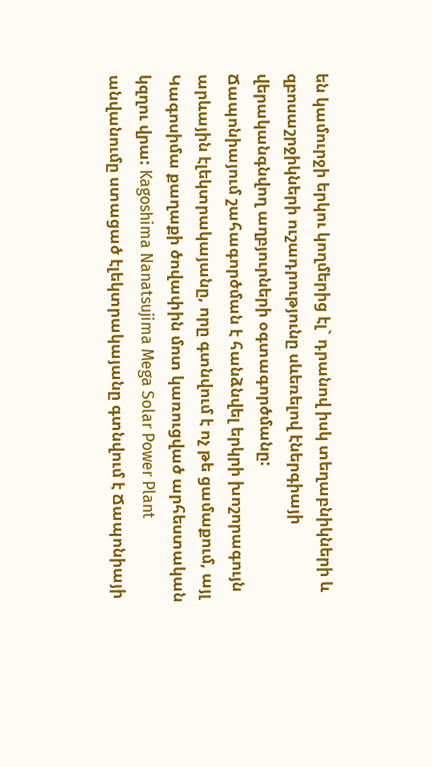են կամուրջի երկու կողմերից էլ` դրանով իսկ տեղաբնիկների և զբոսաշրջիկների ուշադրությունը սևեռելով էներգիայի վերականգնվող աղբյուրների օգտագործմանը:
Ճապոնիայում շահագործման է հանձնվել երկրի խոշորագույն արևային էլեկտրակայանը, որը գտնվում է ոչ թե ցամաքում, այլ Կագոսիմա քաղաքի ծովափին մոտ կառուցված արհեստական կզղու վրա: Kagoshima Nanatsujima Mega Solar Power Plant անվանումը ստացած էլեկտրակայանը գտնվում է Ճապոնիայի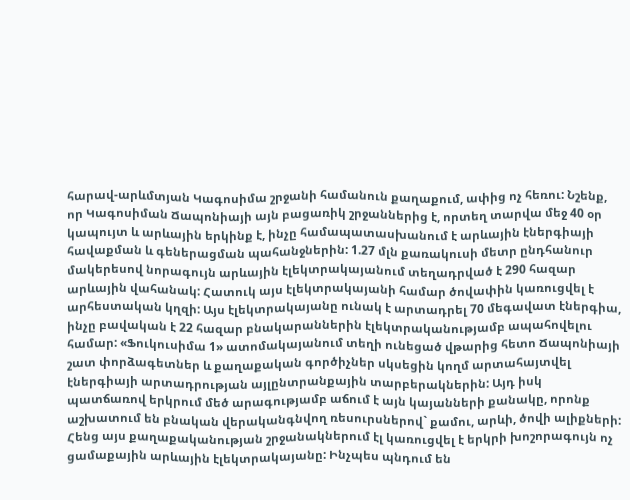հարավ-արևմտյան Կագոսիմա շրջանի համանուն քաղաքում, ափից ոչ հեռու: Նշենք, որ Կագոսիման Ճապոնիայի այն բացառիկ շրջաններից է, որտեղ տարվա մեջ 40 օր կապույտ և արևային երկինք է, ինչը համապատասխանում է արևային էներգիայի հավաքման և գեներացման պահանջներին: 1.27 մլն քառակուսի մետր ընդհանուր մակերեսով նորագույն արևային էլեկտրակայանում տեղադրված է 290 հազար արևային վահանակ: Հատուկ այս էլեկտրակայանի համար ծովափին կառուցվել է արհեստական կղզի: Այս էլեկտրակայանը ունակ է արտադրել 70 մեգավատ էներգիա, ինչը բավական է 22 հազար բնակարաններին էլեկտրականությամբ ապահովելու համար: «Ֆուկուսիմա 1» ատոմակայանում տեղի ունեցած վթարից հետո Ճապոնիայի շատ փորձագետներ և քաղաքական գործիչներ սկսեցին կողմ արտահայտվել էներգիայի արտադրության այլընտրանքային տարբերակներին: Այդ իսկ պատճառով երկրում մեծ արագությամբ աճում է այն կայանների քանակը, որոնք աշխատում են բնական վերականգնվող ռեսուրսներով` քամու, արևի, ծովի ալիքների: Հենց այս քաղաքականության շրջանակներում էլ կառուցվել է երկրի խոշորագույն ոչ ցամաքային արևային էլեկտրակայանը: Ինչպես պնդում են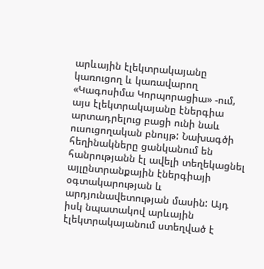արևային էլեկտրակայանը կառուցող և կառավարող «Կագոսիմա Կորպորացիա» -ում, այս էլեկտրակայանը էներգիա արտադրելուց բացի ունի նաև ուսուցողական բնույթ: Նախագծի հեղինակները ցանկանում են հանրությանն էլ ավելի տեղեկացնել այլընտրանքային էներգիայի օգտակարության և արդյունավետության մասին: Այդ իսկ նպատակով արևային էլեկտրակայանում ստեղված է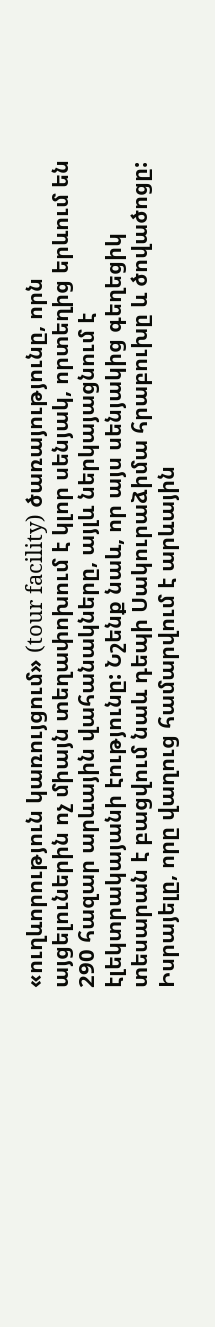«ուղևորություն կառույցում» (tour facility) ծառայությունը, որն այցելուներին ոչ միայն տեղափոխում է կլոր սենյակ, որտեղից երևում են 290 հազար արևային վահանակները, այլև ներկայացնում է էլեկտրակայանի էությունը: Նշենք նաև, որ այս սենյակից գեղեցիկ տեսարան է բացվում նաև դեպի Սակուրաձիմա հրաբուխը և ծովածոցը:
Իսրայելը, որը վաղուց համարվում է արևային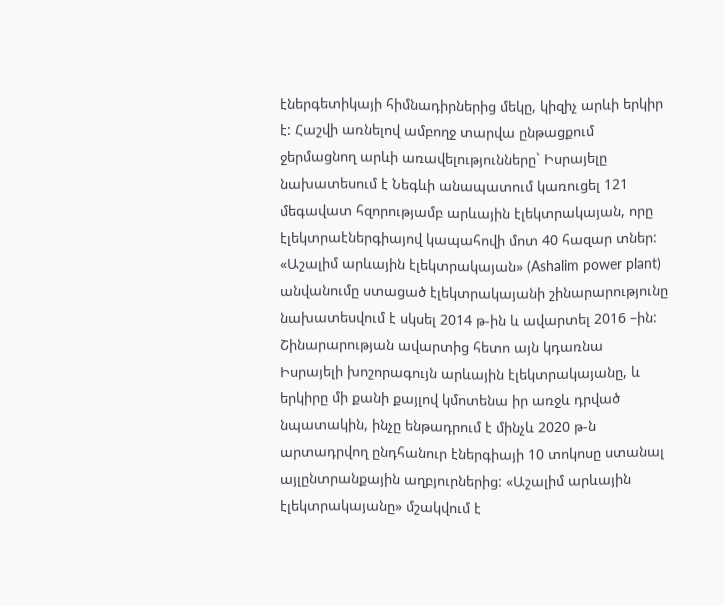էներգետիկայի հիմնադիրներից մեկը, կիզիչ արևի երկիր է: Հաշվի առնելով ամբողջ տարվա ընթացքում ջերմացնող արևի առավելությունները` Իսրայելը նախատեսում է Նեգևի անապատում կառուցել 121 մեգավատ հզորությամբ արևային էլեկտրակայան, որը էլեկտրաէներգիայով կապահովի մոտ 40 հազար տներ: «Աշալիմ արևային էլեկտրակայան» (Ashalim power plant) անվանումը ստացած էլեկտրակայանի շինարարությունը նախատեսվում է սկսել 2014 թ-ին և ավարտել 2016 –ին: Շինարարության ավարտից հետո այն կդառնա Իսրայելի խոշորագույն արևային էլեկտրակայանը, և երկիրը մի քանի քայլով կմոտենա իր առջև դրված նպատակին, ինչը ենթադրում է մինչև 2020 թ-ն արտադրվող ընդհանուր էներգիայի 10 տոկոսը ստանալ այլընտրանքային աղբյուրներից: «Աշալիմ արևային էլեկտրակայանը» մշակվում է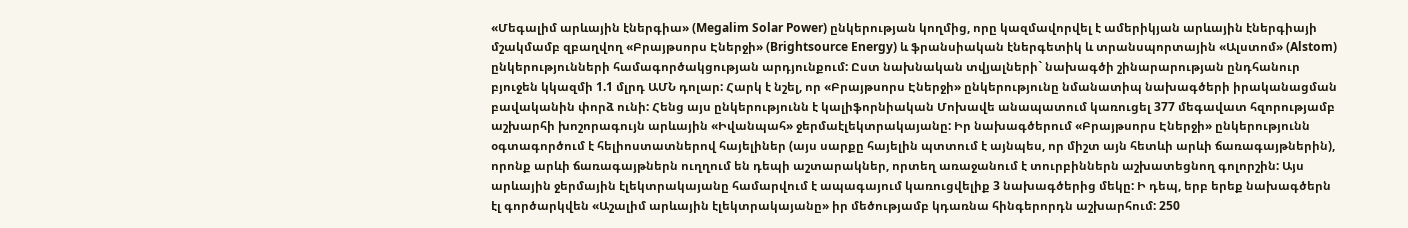«Մեգալիմ արևային էներգիա» (Megalim Solar Power) ընկերության կողմից, որը կազմավորվել է ամերիկյան արևային էներգիայի մշակմամբ զբաղվող «Բրայթսորս Էներջի» (Brightsource Energy) և ֆրանսիական էներգետիկ և տրանսպորտային «Ալստոմ» (Alstom) ընկերությունների համագործակցության արդյունքում: Ըստ նախնական տվյալների` նախագծի շինարարության ընդհանուր բյուջեն կկազմի 1.1 մլրդ ԱՄՆ դոլար: Հարկ է նշել, որ «Բրայթսորս Էներջի» ընկերությունը նմանատիպ նախագծերի իրականացման բավականին փորձ ունի: Հենց այս ընկերությունն է կալիֆորնիական Մոխավե անապատում կառուցել 377 մեգավատ հզորությամբ աշխարհի խոշորագույն արևային «Իվանպահ» ջերմաէլեկտրակայանը: Իր նախագծերում «Բրայթսորս Էներջի» ընկերությունն օգտագործում է հելիոստատներով հայելիներ (այս սարքը հայելին պտտում է այնպես, որ միշտ այն հետևի արևի ճառագայթներին), որոնք արևի ճառագայթներն ուղղում են դեպի աշտարակներ, որտեղ առաջանում է տուրբիններն աշխատեցնող գոլորշին: Այս արևային ջերմային էլեկտրակայանը համարվում է ապագայում կառուցվելիք 3 նախագծերից մեկը: Ի դեպ, երբ երեք նախագծերն էլ գործարկվեն «Աշալիմ արևային էլեկտրակայանը» իր մեծությամբ կդառնա հինգերորդն աշխարհում: 250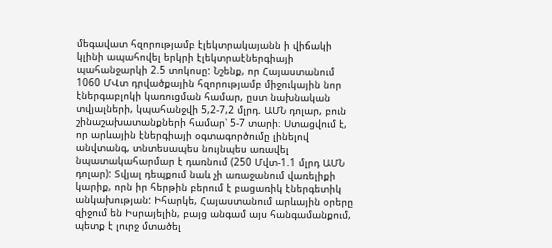մեգավատ հզորությամբ էլեկտրակայանն ի վիճակի կլինի ապահովել երկրի էլեկտրաէներգիայի պահանջարկի 2.5 տոկոսը: Նշենք, որ Հայաստանում 1060 ՄՎտ դրվածքային հզորությամբ միջուկային նոր էներգաբլոկի կառուցման համար, ըստ նախնական տվյալների, կպահանջվի 5,2-7,2 մլրդ. ԱՄՆ դոլար, բուն շինաշախատանքների համար՝ 5-7 տարի։ Ստացվում է, որ արևային էներգիայի օգտագործումը լինելով անվտանգ, տնտեսապես նույնպես առավել նպատակահարմար է դառնում (250 Մվտ-1.1 մլրդ ԱՄՆ դոլար): Տվյալ դեպքում նաև չի առաջանում վառելիքի կարիք, որն իր հերթին բերում է բացառիկ էներգետիկ անկախության: Իհարկե, Հայաստանում արևային օրերը զիջում են Իսրայելին, բայց անգամ այս հանգամանքում, պետք է լուրջ մտածել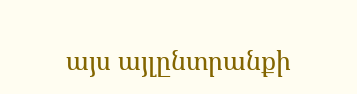այս այլընտրանքի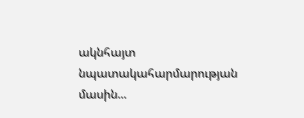ակնհայտ նպատակահարմարության մասին...